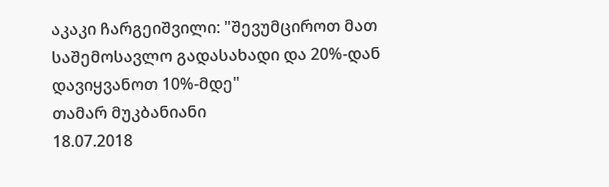აკაკი ჩარგეიშვილი: "შევუმციროთ მათ საშემოსავლო გადასახადი და 20%-დან დავიყვანოთ 10%-მდე"
თამარ მუკბანიანი
18.07.2018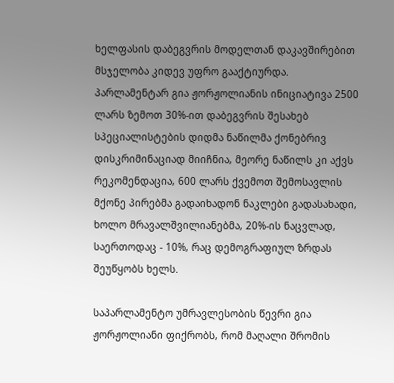ხელფასის დაბეგვრის მოდელთან დაკავშირებით მსჯელობა კიდევ უფრო გააქტიურდა. პარლამენტარ გია ჟორჟოლიანის ინიციატივა 2500 ლარს ზემოთ 30%-ით დაბეგვრის შესახებ სპეციალისტების დიდმა ნაწილმა ქონებრივ დისკრიმინაციად მიიჩნია, მეორე ნაწილს კი აქვს რეკომენდაცია, 600 ლარს ქვემოთ შემოსავლის მქონე პირებმა გადაიხადონ ნაკლები გადასახადი, ხოლო მრავალშვილიანებმა, 20%-ის ნაცვლად, საერთოდაც - 10%, რაც დემოგრაფიულ ზრდას შეუწყობს ხელს.

საპარლამენტო უმრავლესობის წევრი გია ჟორჟოლიანი ფიქრობს, რომ მაღალი შრომის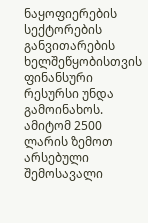ნაყოფიერების სექტორების განვითარების ხელშეწყობისთვის ფინანსური რესურსი უნდა გამოინახოს. ამიტომ 2500 ლარის ზემოთ არსებული შემოსავალი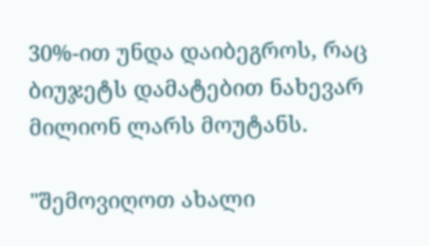30%-ით უნდა დაიბეგროს, რაც ბიუჯეტს დამატებით ნახევარ მილიონ ლარს მოუტანს.

"შემოვიღოთ ახალი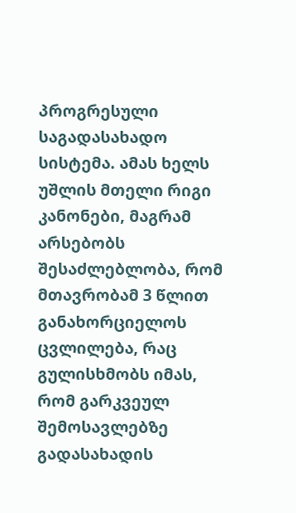პროგრესული საგადასახადო სისტემა. ამას ხელს უშლის მთელი რიგი კანონები, მაგრამ არსებობს შესაძლებლობა, რომ მთავრობამ 3 წლით განახორციელოს ცვლილება, რაც გულისხმობს იმას, რომ გარკვეულ შემოსავლებზე გადასახადის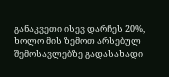განაკვეთი ისევ დარჩეს 20%, ხოლო მის ზემოთ არსებულ შემოსავლებზე გადასახადი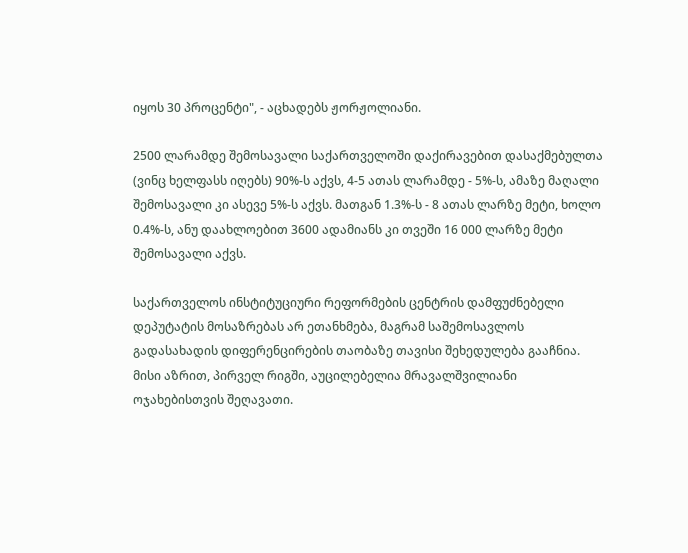იყოს 30 პროცენტი", - აცხადებს ჟორჟოლიანი.

2500 ლარამდე შემოსავალი საქართველოში დაქირავებით დასაქმებულთა (ვინც ხელფასს იღებს) 90%-ს აქვს, 4-5 ათას ლარამდე - 5%-ს, ამაზე მაღალი შემოსავალი კი ასევე 5%-ს აქვს. მათგან 1.3%-ს - 8 ათას ლარზე მეტი, ხოლო 0.4%-ს, ანუ დაახლოებით 3600 ადამიანს კი თვეში 16 000 ლარზე მეტი შემოსავალი აქვს.

საქართველოს ინსტიტუციური რეფორმების ცენტრის დამფუძნებელი დეპუტატის მოსაზრებას არ ეთანხმება, მაგრამ საშემოსავლოს გადასახადის დიფერენცირების თაობაზე თავისი შეხედულება გააჩნია. მისი აზრით, პირველ რიგში, აუცილებელია მრავალშვილიანი ოჯახებისთვის შეღავათი.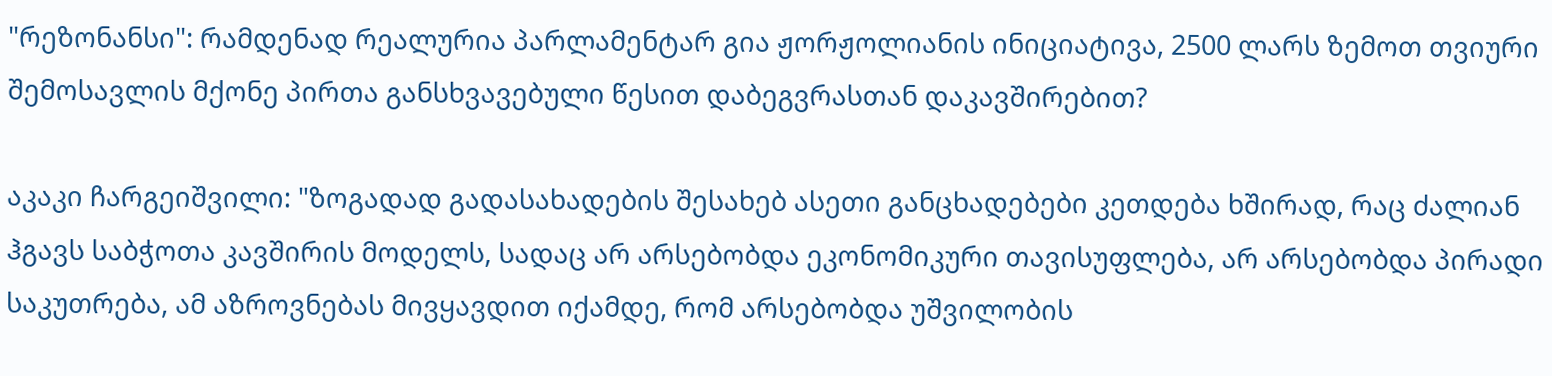"რეზონანსი": რამდენად რეალურია პარლამენტარ გია ჟორჟოლიანის ინიციატივა, 2500 ლარს ზემოთ თვიური შემოსავლის მქონე პირთა განსხვავებული წესით დაბეგვრასთან დაკავშირებით?

აკაკი ჩარგეიშვილი: "ზოგადად გადასახადების შესახებ ასეთი განცხადებები კეთდება ხშირად, რაც ძალიან ჰგავს საბჭოთა კავშირის მოდელს, სადაც არ არსებობდა ეკონომიკური თავისუფლება, არ არსებობდა პირადი საკუთრება, ამ აზროვნებას მივყავდით იქამდე, რომ არსებობდა უშვილობის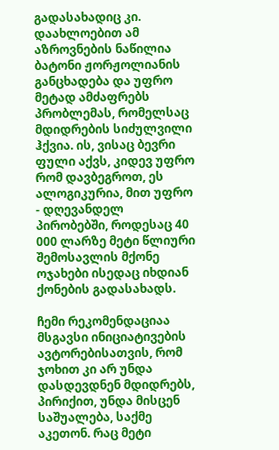გადასახადიც კი. დაახლოებით ამ აზროვნების ნაწილია ბატონი ჟორჟოლიანის განცხადება და უფრო მეტად ამძაფრებს პრობლემას, რომელსაც მდიდრების სიძულვილი ჰქვია. ის, ვისაც ბევრი ფული აქვს, კიდევ უფრო რომ დავბეგროთ, ეს ალოგიკურია, მით უფრო - დღევანდელ პირობებში, როდესაც 40 000 ლარზე მეტი წლიური შემოსავლის მქონე ოჯახები ისედაც იხდიან ქონების გადასახადს.

ჩემი რეკომენდაციაა მსგავსი ინიციატივების ავტორებისათვის, რომ ჯოხით კი არ უნდა დასდევდნენ მდიდრებს, პირიქით, უნდა მისცენ საშუალება, საქმე აკეთონ. რაც მეტი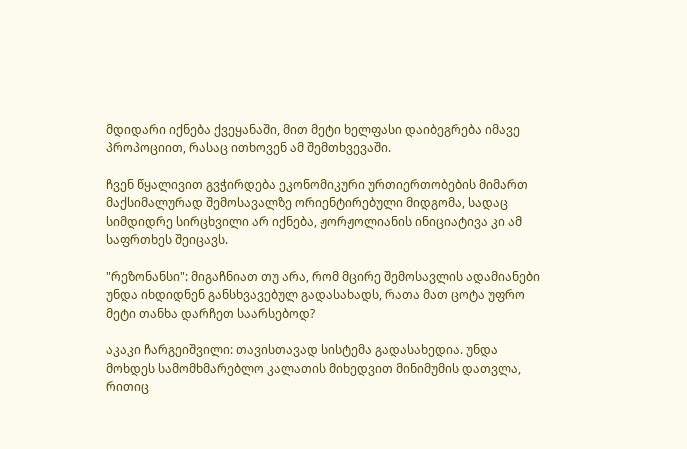მდიდარი იქნება ქვეყანაში, მით მეტი ხელფასი დაიბეგრება იმავე პროპოციით, რასაც ითხოვენ ამ შემთხვევაში.

ჩვენ წყალივით გვჭირდება ეკონომიკური ურთიერთობების მიმართ მაქსიმალურად შემოსავალზე ორიენტირებული მიდგომა, სადაც სიმდიდრე სირცხვილი არ იქნება, ჟორჟოლიანის ინიციატივა კი ამ საფრთხეს შეიცავს.

"რეზონანსი": მიგაჩნიათ თუ არა, რომ მცირე შემოსავლის ადამიანები უნდა იხდიდნენ განსხვავებულ გადასახადს, რათა მათ ცოტა უფრო მეტი თანხა დარჩეთ საარსებოდ?

აკაკი ჩარგეიშვილი: თავისთავად სისტემა გადასახედია. უნდა მოხდეს სამომხმარებლო კალათის მიხედვით მინიმუმის დათვლა, რითიც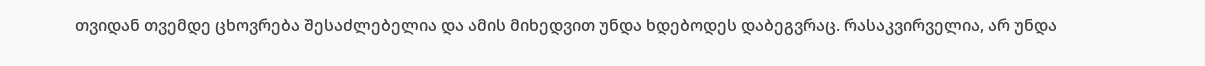თვიდან თვემდე ცხოვრება შესაძლებელია და ამის მიხედვით უნდა ხდებოდეს დაბეგვრაც. რასაკვირველია, არ უნდა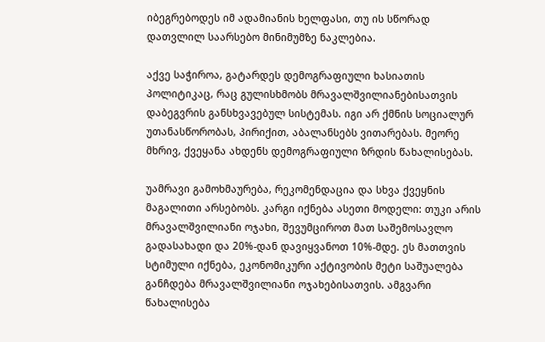იბეგრებოდეს იმ ადამიანის ხელფასი, თუ ის სწორად დათვლილ საარსებო მინიმუმზე ნაკლებია.

აქვე საჭიროა, გატარდეს დემოგრაფიული ხასიათის პოლიტიკაც, რაც გულისხმობს მრავალშვილიანებისათვის დაბეგვრის განსხვავებულ სისტემას. იგი არ ქმნის სოციალურ უთანასწორობას, პირიქით, აბალანსებს ვითარებას. მეორე მხრივ, ქვეყანა ახდენს დემოგრაფიული ზრდის წახალისებას.

უამრავი გამოხმაურება, რეკომენდაცია და სხვა ქვეყნის მაგალითი არსებობს. კარგი იქნება ასეთი მოდელი: თუკი არის მრავალშვილიანი ოჯახი, შევუმციროთ მათ საშემოსავლო გადასახადი და 20%-დან დავიყვანოთ 10%-მდე. ეს მათთვის სტიმული იქნება, ეკონომიკური აქტივობის მეტი საშუალება განჩდება მრავალშვილიანი ოჯახებისათვის. ამგვარი წახალისება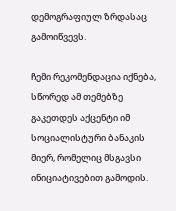დემოგრაფიულ ზრდასაც გამოიწვევს.

ჩემი რეკომენდაცია იქნება, სწორედ ამ თემებზე გაკეთდეს აქცენტი იმ სოციალისტური ბანაკის მიერ, რომელიც მსგავსი ინიციატივებით გამოდის.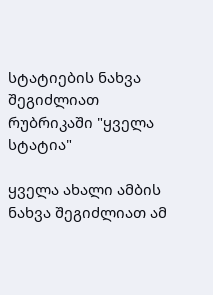სტატიების ნახვა შეგიძლიათ რუბრიკაში "ყველა სტატია"

ყველა ახალი ამბის ნახვა შეგიძლიათ ამ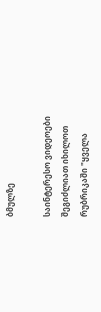ბმულზე

საინტერესო ვიდეოები შეგიძლიათ იხილოთ რუბრიკაში "ყველა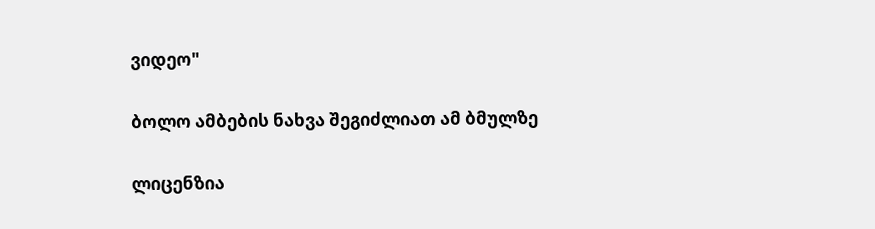ვიდეო"

ბოლო ამბების ნახვა შეგიძლიათ ამ ბმულზე

ლიცენზია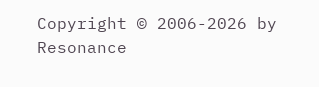Copyright © 2006-2026 by Resonance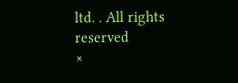ltd. . All rights reserved
×